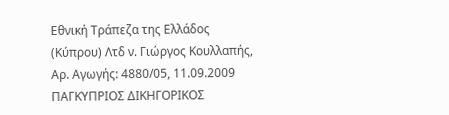Εθνική Τράπεζα της Ελλάδος (Κύπρου) Λτδ ν. Γιώργος Κουλλαπής, Αρ. Αγωγής: 4880/05, 11.09.2009 ΠΑΓΚΥΠΡΙΟΣ ΔΙΚΗΓΟΡΙΚΟΣ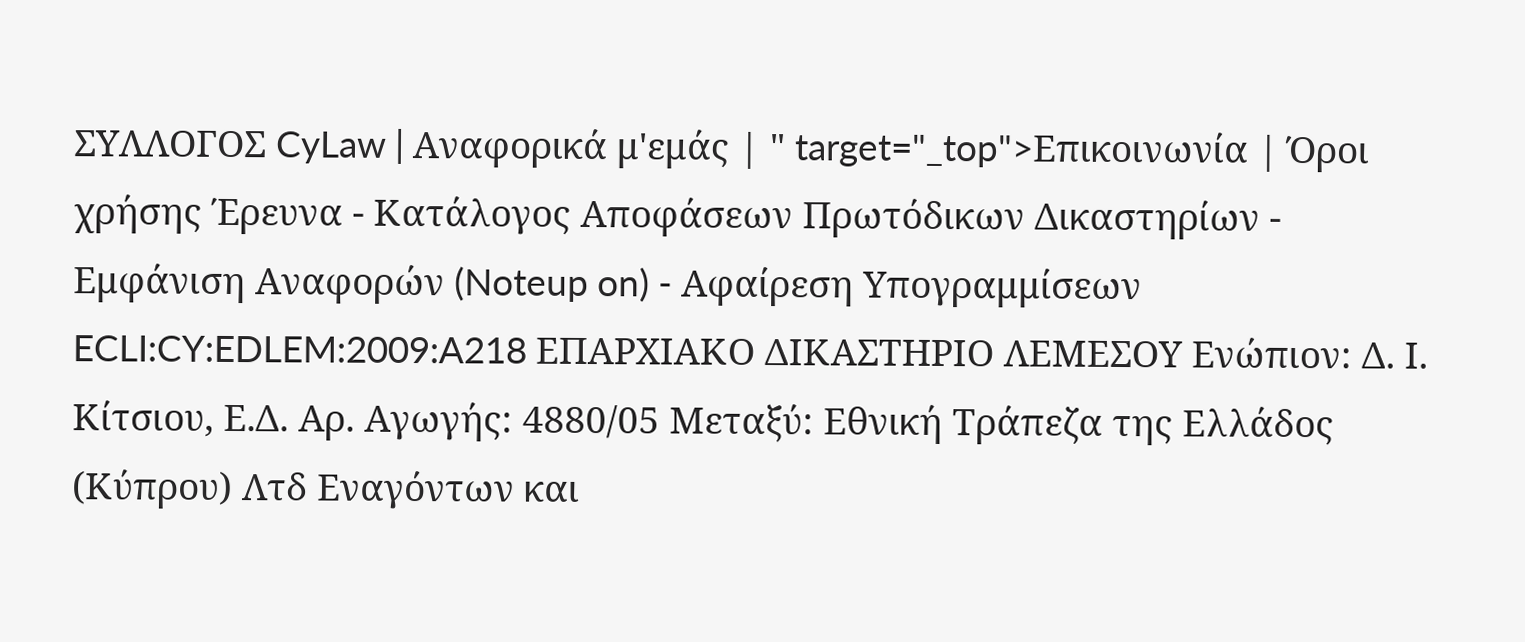ΣΥΛΛΟΓΟΣ CyLaw | Αναφορικά μ'εμάς | " target="_top">Επικοινωνία | Όροι χρήσης Έρευνα - Κατάλογος Αποφάσεων Πρωτόδικων Δικαστηρίων - Εμφάνιση Αναφορών (Noteup on) - Αφαίρεση Υπογραμμίσεων ECLI:CY:EDLEM:2009:A218 ΕΠΑΡΧΙΑΚΟ ΔΙΚΑΣΤΗΡΙΟ ΛΕΜΕΣΟΥ Ενώπιον: Δ. Ι. Κίτσιου, Ε.Δ. Αρ. Αγωγής: 4880/05 Μεταξύ: Εθνική Τράπεζα της Ελλάδος (Κύπρου) Λτδ Εναγόντων και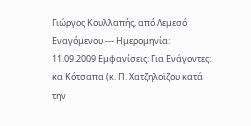Γιώργος Κουλλαπής, από Λεμεσό Εναγόμενου --- Ημερομηνία: 11.09.2009 Εμφανίσεις: Για Ενάγοντες: κα Κότσαπα (κ. Π. Χατζηλοϊζου κατά την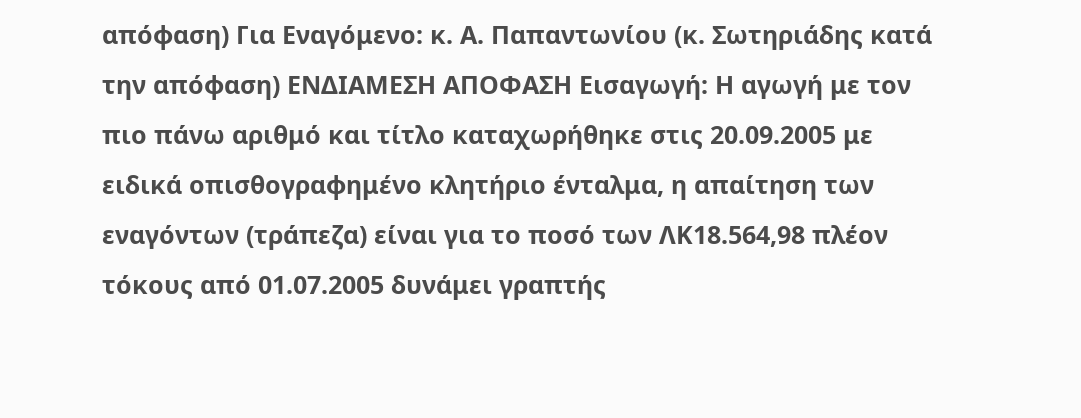απόφαση) Για Εναγόμενο: κ. Α. Παπαντωνίου (κ. Σωτηριάδης κατά την απόφαση) ΕΝΔΙΑΜΕΣΗ ΑΠΟΦΑΣΗ Εισαγωγή: Η αγωγή με τον πιο πάνω αριθμό και τίτλο καταχωρήθηκε στις 20.09.2005 με ειδικά οπισθογραφημένο κλητήριο ένταλμα, η απαίτηση των εναγόντων (τράπεζα) είναι για το ποσό των ΛΚ18.564,98 πλέον τόκους από 01.07.2005 δυνάμει γραπτής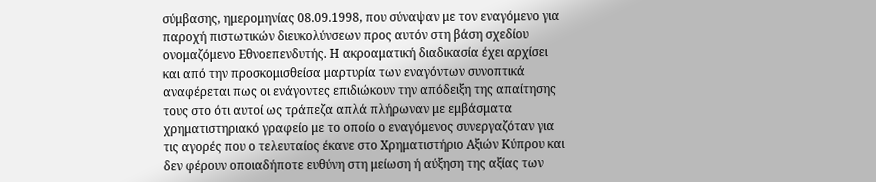σύμβασης, ημερομηνίας 08.09.1998, που σύναψαν με τον εναγόμενο για παροχή πιστωτικών διευκολύνσεων προς αυτόν στη βάση σχεδίου ονομαζόμενο Εθνοεπενδυτής. Η ακροαματική διαδικασία έχει αρχίσει και από την προσκομισθείσα μαρτυρία των εναγόντων συνοπτικά αναφέρεται πως οι ενάγοντες επιδιώκουν την απόδειξη της απαίτησης τους στο ότι αυτοί ως τράπεζα απλά πλήρωναν με εμβάσματα χρηματιστηριακό γραφείο με το οποίο ο εναγόμενος συνεργαζόταν για τις αγορές που ο τελευταίος έκανε στο Χρηματιστήριο Αξιών Κύπρου και δεν φέρουν οποιαδήποτε ευθύνη στη μείωση ή αύξηση της αξίας των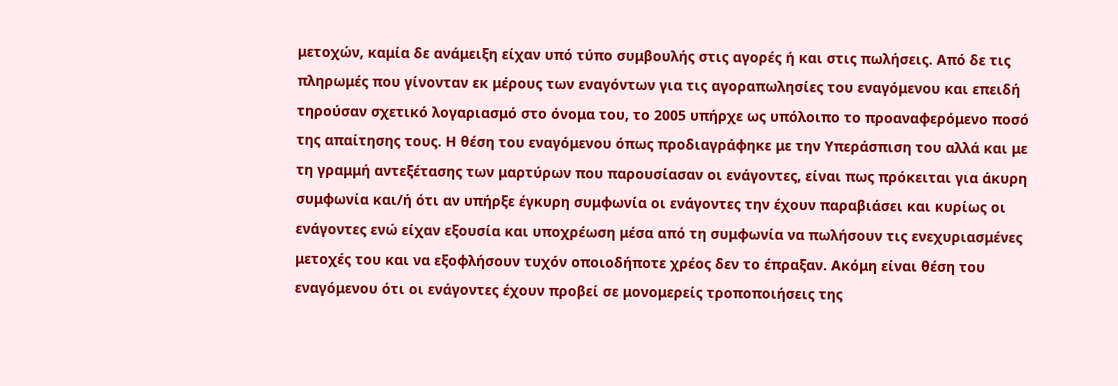μετοχών, καμία δε ανάμειξη είχαν υπό τύπο συμβουλής στις αγορές ή και στις πωλήσεις. Από δε τις πληρωμές που γίνονταν εκ μέρους των εναγόντων για τις αγοραπωλησίες του εναγόμενου και επειδή τηρούσαν σχετικό λογαριασμό στο όνομα του, το 2005 υπήρχε ως υπόλοιπο το προαναφερόμενο ποσό της απαίτησης τους. Η θέση του εναγόμενου όπως προδιαγράφηκε με την Υπεράσπιση του αλλά και με τη γραμμή αντεξέτασης των μαρτύρων που παρουσίασαν οι ενάγοντες, είναι πως πρόκειται για άκυρη συμφωνία και/ή ότι αν υπήρξε έγκυρη συμφωνία οι ενάγοντες την έχουν παραβιάσει και κυρίως οι ενάγοντες ενώ είχαν εξουσία και υποχρέωση μέσα από τη συμφωνία να πωλήσουν τις ενεχυριασμένες μετοχές του και να εξοφλήσουν τυχόν οποιοδήποτε χρέος δεν το έπραξαν. Ακόμη είναι θέση του εναγόμενου ότι οι ενάγοντες έχουν προβεί σε μονομερείς τροποποιήσεις της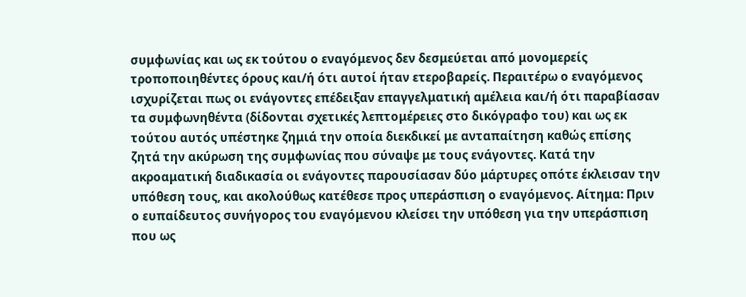συμφωνίας και ως εκ τούτου ο εναγόμενος δεν δεσμεύεται από μονομερείς τροποποιηθέντες όρους και/ή ότι αυτοί ήταν ετεροβαρείς. Περαιτέρω ο εναγόμενος ισχυρίζεται πως οι ενάγοντες επέδειξαν επαγγελματική αμέλεια και/ή ότι παραβίασαν τα συμφωνηθέντα (δίδονται σχετικές λεπτομέρειες στο δικόγραφο του) και ως εκ τούτου αυτός υπέστηκε ζημιά την οποία διεκδικεί με ανταπαίτηση καθώς επίσης ζητά την ακύρωση της συμφωνίας που σύναψε με τους ενάγοντες. Κατά την ακροαματική διαδικασία οι ενάγοντες παρουσίασαν δύο μάρτυρες οπότε έκλεισαν την υπόθεση τους, και ακολούθως κατέθεσε προς υπεράσπιση ο εναγόμενος. Αίτημα: Πριν ο ευπαίδευτος συνήγορος του εναγόμενου κλείσει την υπόθεση για την υπεράσπιση που ως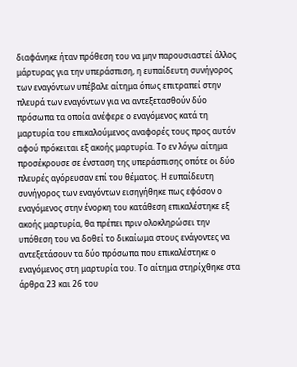διαφάνηκε ήταν πρόθεση του να μην παρουσιαστεί άλλος μάρτυρας για την υπεράσπιση, η ευπαίδευτη συνήγορος των εναγόντων υπέβαλε αίτημα όπως επιτραπεί στην πλευρά των εναγόντων για να αντεξετασθούν δύο πρόσωπα τα οποία ανέφερε ο εναγόμενος κατά τη μαρτυρία του επικαλούμενος αναφορές τους προς αυτόν αφού πρόκειται εξ ακοής μαρτυρία. Το εν λόγω αίτημα προσέκρουσε σε ένσταση της υπεράσπισης οπότε οι δύο πλευρές αγόρευσαν επί του θέματος. Η ευπαίδευτη συνήγορος των εναγόντων εισηγήθηκε πως εφόσον ο εναγόμενος στην ένορκη του κατάθεση επικαλέστηκε εξ ακοής μαρτυρία, θα πρέπει πριν ολοκληρώσει την υπόθεση του να δοθεί το δικαίωμα στους ενάγοντες να αντεξετάσουν τα δύο πρόσωπα που επικαλέστηκε ο εναγόμενος στη μαρτυρία του. Το αίτημα στηρίχθηκε στα άρθρα 23 και 26 του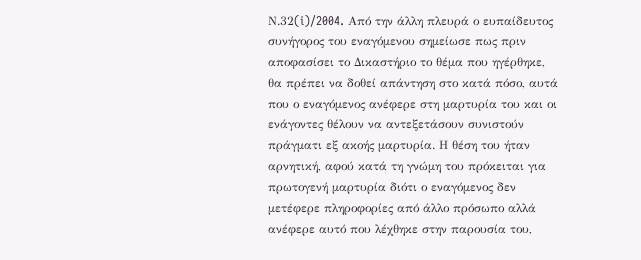Ν.32(i)/2004. Από την άλλη πλευρά ο ευπαίδευτος συνήγορος του εναγόμενου σημείωσε πως πριν αποφασίσει το Δικαστήριο το θέμα που ηγέρθηκε, θα πρέπει να δοθεί απάντηση στο κατά πόσο, αυτά που ο εναγόμενος ανέφερε στη μαρτυρία του και οι ενάγοντες θέλουν να αντεξετάσουν συνιστούν πράγματι εξ ακοής μαρτυρία. Η θέση του ήταν αρνητική, αφού κατά τη γνώμη του πρόκειται για πρωτογενή μαρτυρία διότι ο εναγόμενος δεν μετέφερε πληροφορίες από άλλο πρόσωπο αλλά ανέφερε αυτό που λέχθηκε στην παρουσία του,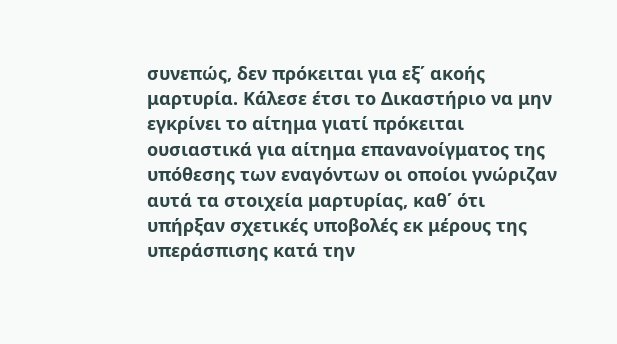συνεπώς, δεν πρόκειται για εξ΄ ακοής μαρτυρία. Κάλεσε έτσι το Δικαστήριο να μην εγκρίνει το αίτημα γιατί πρόκειται ουσιαστικά για αίτημα επανανοίγματος της υπόθεσης των εναγόντων οι οποίοι γνώριζαν αυτά τα στοιχεία μαρτυρίας, καθ΄ ότι υπήρξαν σχετικές υποβολές εκ μέρους της υπεράσπισης κατά την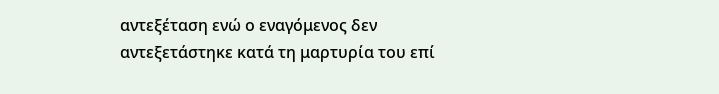αντεξέταση ενώ ο εναγόμενος δεν αντεξετάστηκε κατά τη μαρτυρία του επί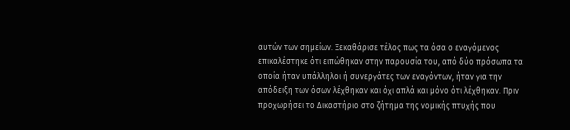αυτών των σημείων. Ξεκαθάρισε τέλος πως τα όσα ο εναγόμενος επικαλέστηκε ότι ειπώθηκαν στην παρουσία του, από δύο πρόσωπα τα οποία ήταν υπάλληλοι ή συνεργάτες των εναγόντων, ήταν για την απόδειξη των όσων λέχθηκαν και όχι απλά και μόνο ότι λέχθηκαν. Πριν προχωρήσει το Δικαστήριο στο ζήτημα της νομικής πτυχής που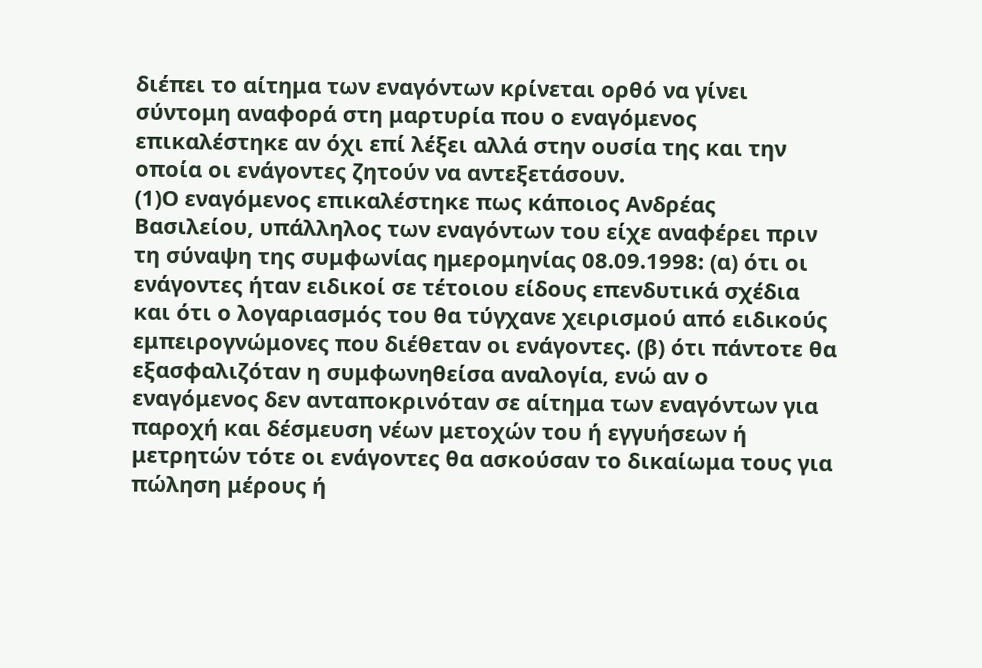διέπει το αίτημα των εναγόντων κρίνεται ορθό να γίνει σύντομη αναφορά στη μαρτυρία που ο εναγόμενος επικαλέστηκε αν όχι επί λέξει αλλά στην ουσία της και την οποία οι ενάγοντες ζητούν να αντεξετάσουν.
(1)Ο εναγόμενος επικαλέστηκε πως κάποιος Ανδρέας Βασιλείου, υπάλληλος των εναγόντων του είχε αναφέρει πριν τη σύναψη της συμφωνίας ημερομηνίας 08.09.1998: (α) ότι οι ενάγοντες ήταν ειδικοί σε τέτοιου είδους επενδυτικά σχέδια και ότι ο λογαριασμός του θα τύγχανε χειρισμού από ειδικούς εμπειρογνώμονες που διέθεταν οι ενάγοντες. (β) ότι πάντοτε θα εξασφαλιζόταν η συμφωνηθείσα αναλογία, ενώ αν ο εναγόμενος δεν ανταποκρινόταν σε αίτημα των εναγόντων για παροχή και δέσμευση νέων μετοχών του ή εγγυήσεων ή μετρητών τότε οι ενάγοντες θα ασκούσαν το δικαίωμα τους για πώληση μέρους ή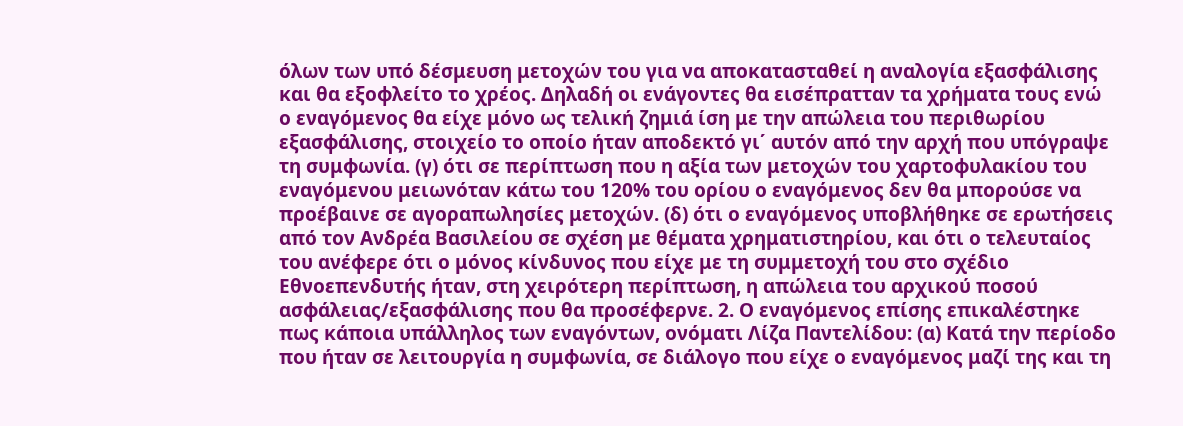όλων των υπό δέσμευση μετοχών του για να αποκατασταθεί η αναλογία εξασφάλισης και θα εξοφλείτο το χρέος. Δηλαδή οι ενάγοντες θα εισέπρατταν τα χρήματα τους ενώ ο εναγόμενος θα είχε μόνο ως τελική ζημιά ίση με την απώλεια του περιθωρίου εξασφάλισης, στοιχείο το οποίο ήταν αποδεκτό γι΄ αυτόν από την αρχή που υπόγραψε τη συμφωνία. (γ) ότι σε περίπτωση που η αξία των μετοχών του χαρτοφυλακίου του εναγόμενου μειωνόταν κάτω του 120% του ορίου ο εναγόμενος δεν θα μπορούσε να προέβαινε σε αγοραπωλησίες μετοχών. (δ) ότι ο εναγόμενος υποβλήθηκε σε ερωτήσεις από τον Ανδρέα Βασιλείου σε σχέση με θέματα χρηματιστηρίου, και ότι ο τελευταίος του ανέφερε ότι ο μόνος κίνδυνος που είχε με τη συμμετοχή του στο σχέδιο Εθνοεπενδυτής ήταν, στη χειρότερη περίπτωση, η απώλεια του αρχικού ποσού ασφάλειας/εξασφάλισης που θα προσέφερνε. 2. Ο εναγόμενος επίσης επικαλέστηκε πως κάποια υπάλληλος των εναγόντων, ονόματι Λίζα Παντελίδου: (α) Κατά την περίοδο που ήταν σε λειτουργία η συμφωνία, σε διάλογο που είχε ο εναγόμενος μαζί της και τη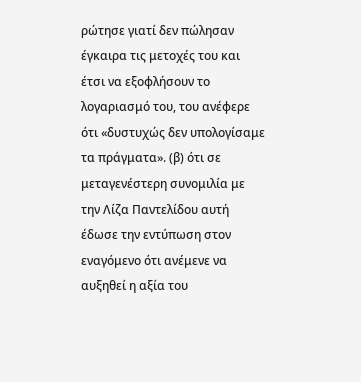ρώτησε γιατί δεν πώλησαν έγκαιρα τις μετοχές του και έτσι να εξοφλήσουν το λογαριασμό του, του ανέφερε ότι «δυστυχώς δεν υπολογίσαμε τα πράγματα». (β) ότι σε μεταγενέστερη συνομιλία με την Λίζα Παντελίδου αυτή έδωσε την εντύπωση στον εναγόμενο ότι ανέμενε να αυξηθεί η αξία του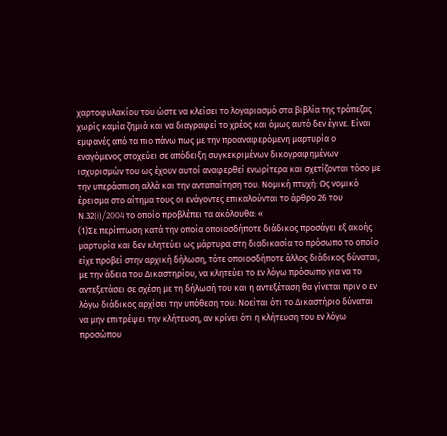χαρτοφυλακίου του ώστε να κλείσει το λογαριασμό στα βιβλία της τράπεζας χωρίς καμία ζημιά και να διαγραφεί το χρέος και όμως αυτό δεν έγινε. Είναι εμφανές από τα πιο πάνω πως με την προαναφερόμενη μαρτυρία ο εναγόμενος στοχεύει σε απόδειξη συγκεκριμένων δικογραφημένων ισχυρισμών του ως έχουν αυτοί αναφερθεί ενωρίτερα και σχετίζονται τόσο με την υπεράσπιση αλλά και την ανταπαίτηση του. Νομική πτυχή: Ως νομικό έρεισμα στο αίτημα τους οι ενάγοντες επικαλούνται το άρθρο 26 του Ν.32(i)/2004 το οποίο προβλέπει τα ακόλουθα: «
(1)Σε περίπτωση κατά την οποία οποιοσδήποτε διάδικος προσάγει εξ ακοής μαρτυρία και δεν κλητεύει ως μάρτυρα στη διαδικασία το πρόσωπο το οποίο είχε προβεί στην αρχική δήλωση, τότε οποιοσδήποτε άλλος διάδικος δύναται, με την άδεια του Δικαστηρίου, να κλητεύει το εν λόγω πρόσωπο για να το αντεξετάσει σε σχέση με τη δήλωσή του και η αντεξέταση θα γίνεται πριν ο εν λόγω διάδικος αρχίσει την υπόθεση του: Νοείται ότι το Δικαστήριο δύναται να μην επιτρέψει την κλήτευση, αν κρίνει ότι η κλήτευση του εν λόγω προσώπου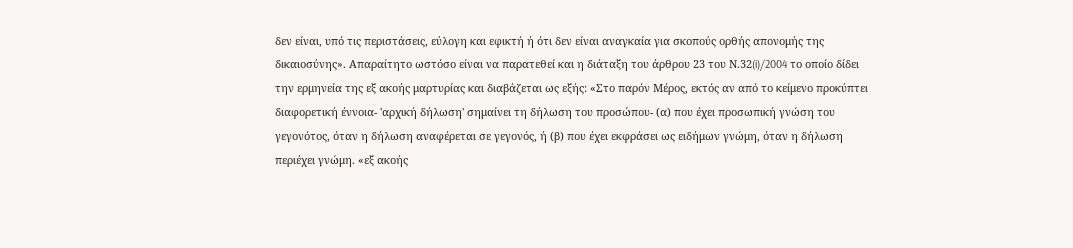δεν είναι, υπό τις περιστάσεις, εύλογη και εφικτή ή ότι δεν είναι αναγκαία για σκοπούς ορθής απονομής της δικαιοσύνης». Απαραίτητο ωστόσο είναι να παρατεθεί και η διάταξη του άρθρου 23 του Ν.32(i)/2004 το οποίο δίδει την ερμηνεία της εξ ακοής μαρτυρίας και διαβάζεται ως εξής: «Στο παρόν Μέρος, εκτός αν από το κείμενο προκύπτει διαφορετική έννοια- 'αρχική δήλωση' σημαίνει τη δήλωση του προσώπου- (α) που έχει προσωπική γνώση του γεγονότος, όταν η δήλωση αναφέρεται σε γεγονός, ή (β) που έχει εκφράσει ως ειδήμων γνώμη, όταν η δήλωση περιέχει γνώμη. «εξ ακοής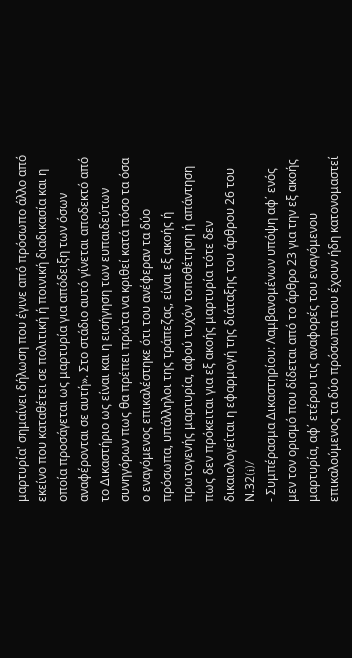μαρτυρία' σημαίνει δήλωση που έγινε από πρόσωπο άλλο από εκείνο που καταθέτει σε πολιτική ή ποινική διαδικασία και η οποία προσάγεται ως μαρτυρία για απόδειξη των όσων αναφέρονται σε αυτή». Στο στάδιο αυτό γίνεται αποδεκτό από το Δικαστήριο ως είναι και η εισήγηση των ευπαιδεύτων συνηγόρων πως θα πρέπει πρώτα να κριθεί κατά πόσο τα όσα ο εναγόμενος επικαλέστηκε ότι του ανέφεραν τα δύο πρόσωπα, υπάλληλοι της τράπεζας, είναι εξ ακοής ή πρωτογενής μαρτυρία, αφού τυχόν τοποθέτηση ή απάντηση πως δεν πρόκειται για εξ ακοής μαρτυρία τότε δεν δικαιολογείται η εφαρμογή της διάταξης του άρθρου 26 του Ν.32(i)/
- Συμπέρασμα Δικαστηρίου: Λαμβανομένων υπόψη αφ΄ ενός μεν τον ορισμό που δίδεται από το άρθρο 23 για την εξ ακοής μαρτυρία, αφ΄ ετέρου τις αναφορές του εναγόμενου επικαλούμενος τα δύο πρόσωπα που έχουν ήδη κατονομαστεί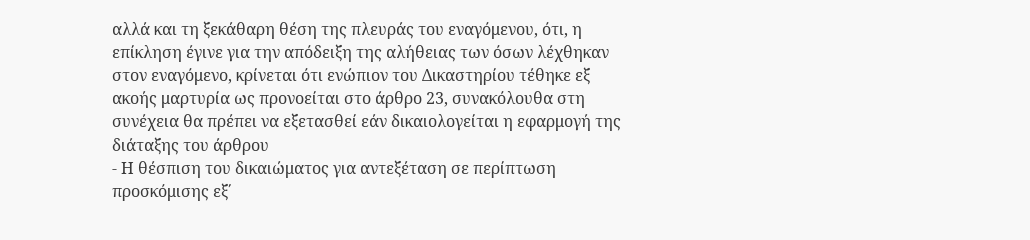αλλά και τη ξεκάθαρη θέση της πλευράς του εναγόμενου, ότι, η επίκληση έγινε για την απόδειξη της αλήθειας των όσων λέχθηκαν στον εναγόμενο, κρίνεται ότι ενώπιον του Δικαστηρίου τέθηκε εξ ακοής μαρτυρία ως προνοείται στο άρθρο 23, συνακόλουθα στη συνέχεια θα πρέπει να εξετασθεί εάν δικαιολογείται η εφαρμογή της διάταξης του άρθρου
- Η θέσπιση του δικαιώματος για αντεξέταση σε περίπτωση προσκόμισης εξ΄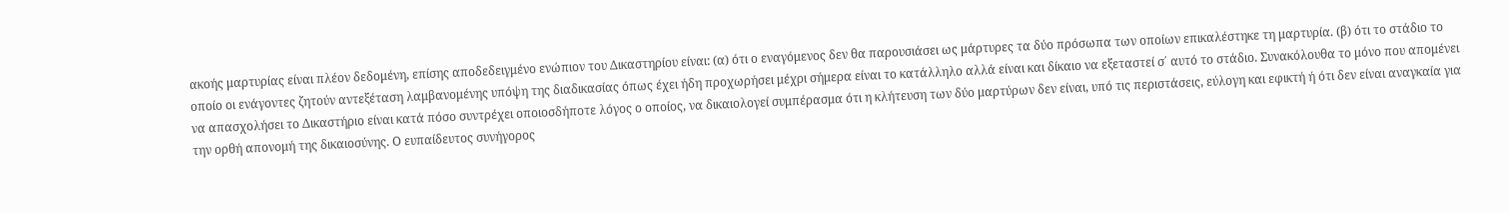ακοής μαρτυρίας είναι πλέον δεδομένη, επίσης αποδεδειγμένο ενώπιον του Δικαστηρίου είναι: (α) ότι ο εναγόμενος δεν θα παρουσιάσει ως μάρτυρες τα δύο πρόσωπα των οποίων επικαλέστηκε τη μαρτυρία. (β) ότι το στάδιο το οποίο οι ενάγοντες ζητούν αντεξέταση λαμβανομένης υπόψη της διαδικασίας όπως έχει ήδη προχωρήσει μέχρι σήμερα είναι το κατάλληλο αλλά είναι και δίκαιο να εξεταστεί σ΄ αυτό το στάδιο. Συνακόλουθα το μόνο που απομένει να απασχολήσει το Δικαστήριο είναι κατά πόσο συντρέχει οποιοσδήποτε λόγος ο οποίος, να δικαιολογεί συμπέρασμα ότι η κλήτευση των δύο μαρτύρων δεν είναι, υπό τις περιστάσεις, εύλογη και εφικτή ή ότι δεν είναι αναγκαία για την ορθή απονομή της δικαιοσύνης. Ο ευπαίδευτος συνήγορος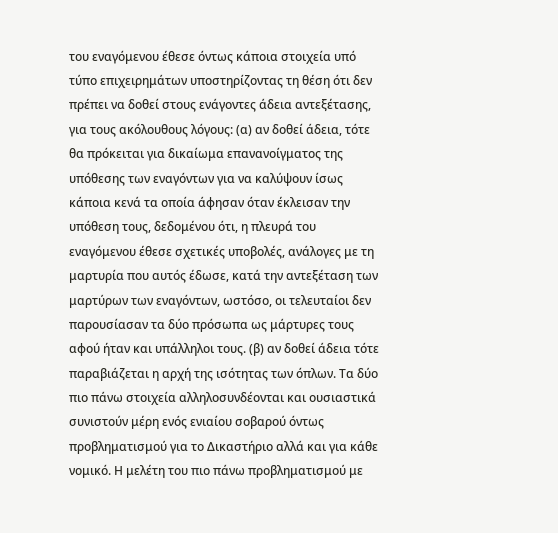του εναγόμενου έθεσε όντως κάποια στοιχεία υπό τύπο επιχειρημάτων υποστηρίζοντας τη θέση ότι δεν πρέπει να δοθεί στους ενάγοντες άδεια αντεξέτασης, για τους ακόλουθους λόγους: (α) αν δοθεί άδεια, τότε θα πρόκειται για δικαίωμα επανανοίγματος της υπόθεσης των εναγόντων για να καλύψουν ίσως κάποια κενά τα οποία άφησαν όταν έκλεισαν την υπόθεση τους, δεδομένου ότι, η πλευρά του εναγόμενου έθεσε σχετικές υποβολές, ανάλογες με τη μαρτυρία που αυτός έδωσε, κατά την αντεξέταση των μαρτύρων των εναγόντων, ωστόσο, οι τελευταίοι δεν παρουσίασαν τα δύο πρόσωπα ως μάρτυρες τους αφού ήταν και υπάλληλοι τους. (β) αν δοθεί άδεια τότε παραβιάζεται η αρχή της ισότητας των όπλων. Τα δύο πιο πάνω στοιχεία αλληλοσυνδέονται και ουσιαστικά συνιστούν μέρη ενός ενιαίου σοβαρού όντως προβληματισμού για το Δικαστήριο αλλά και για κάθε νομικό. Η μελέτη του πιο πάνω προβληματισμού με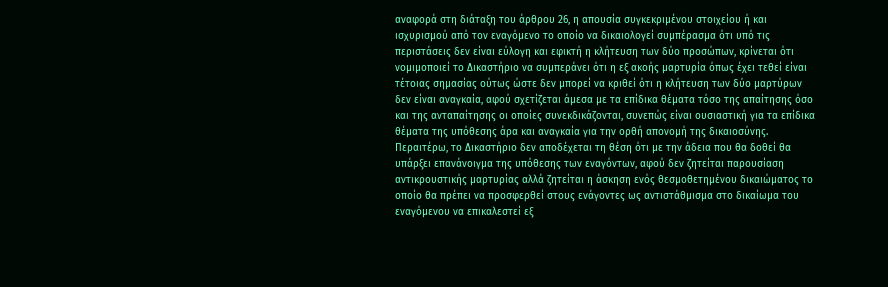αναφορά στη διάταξη του άρθρου 26, η απουσία συγκεκριμένου στοιχείου ή και ισχυρισμού από τον εναγόμενο το οποίο να δικαιολογεί συμπέρασμα ότι υπό τις περιστάσεις δεν είναι εύλογη και εφικτή η κλήτευση των δύο προσώπων, κρίνεται ότι νομιμοποιεί το Δικαστήριο να συμπεράνει ότι η εξ ακοής μαρτυρία όπως έχει τεθεί είναι τέτοιας σημασίας ούτως ώστε δεν μπορεί να κριθεί ότι η κλήτευση των δύο μαρτύρων δεν είναι αναγκαία, αφού σχετίζεται άμεσα με τα επίδικα θέματα τόσο της απαίτησης όσο και της ανταπαίτησης οι οποίες συνεκδικάζονται, συνεπώς είναι ουσιαστική για τα επίδικα θέματα της υπόθεσης άρα και αναγκαία για την ορθή απονομή της δικαιοσύνης. Περαιτέρω, το Δικαστήριο δεν αποδέχεται τη θέση ότι με την άδεια που θα δοθεί θα υπάρξει επανάνοιγμα της υπόθεσης των εναγόντων, αφού δεν ζητείται παρουσίαση αντικρουστικής μαρτυρίας αλλά ζητείται η άσκηση ενός θεσμοθετημένου δικαιώματος το οποίο θα πρέπει να προσφερθεί στους ενάγοντες ως αντιστάθμισμα στο δικαίωμα του εναγόμενου να επικαλεστεί εξ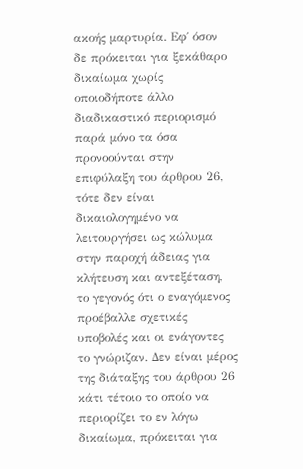ακοής μαρτυρία. Εφ΄ όσον δε πρόκειται για ξεκάθαρο δικαίωμα χωρίς οποιοδήποτε άλλο διαδικαστικό περιορισμό παρά μόνο τα όσα προνοούνται στην επιφύλαξη του άρθρου 26, τότε δεν είναι δικαιολογημένο να λειτουργήσει ως κώλυμα στην παροχή άδειας για κλήτευση και αντεξέταση, το γεγονός ότι ο εναγόμενος προέβαλλε σχετικές υποβολές και οι ενάγοντες το γνώριζαν. Δεν είναι μέρος της διάταξης του άρθρου 26 κάτι τέτοιο το οποίο να περιορίζει το εν λόγω δικαίωμα, πρόκειται για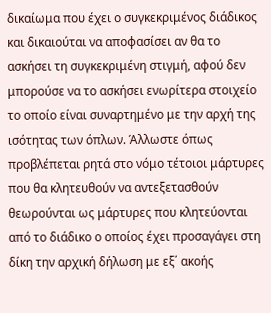δικαίωμα που έχει ο συγκεκριμένος διάδικος και δικαιούται να αποφασίσει αν θα το ασκήσει τη συγκεκριμένη στιγμή, αφού δεν μπορούσε να το ασκήσει ενωρίτερα στοιχείο το οποίο είναι συναρτημένο με την αρχή της ισότητας των όπλων. Άλλωστε όπως προβλέπεται ρητά στο νόμο τέτοιοι μάρτυρες που θα κλητευθούν να αντεξετασθούν θεωρούνται ως μάρτυρες που κλητεύονται από το διάδικο ο οποίος έχει προσαγάγει στη δίκη την αρχική δήλωση με εξ΄ ακοής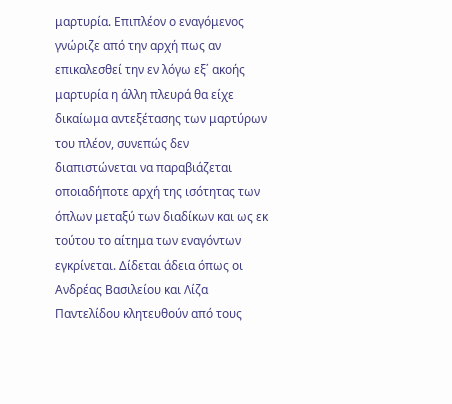μαρτυρία. Επιπλέον ο εναγόμενος γνώριζε από την αρχή πως αν επικαλεσθεί την εν λόγω εξ΄ ακοής μαρτυρία η άλλη πλευρά θα είχε δικαίωμα αντεξέτασης των μαρτύρων του πλέον, συνεπώς δεν διαπιστώνεται να παραβιάζεται οποιαδήποτε αρχή της ισότητας των όπλων μεταξύ των διαδίκων και ως εκ τούτου το αίτημα των εναγόντων εγκρίνεται. Δίδεται άδεια όπως οι Ανδρέας Βασιλείου και Λίζα Παντελίδου κλητευθούν από τους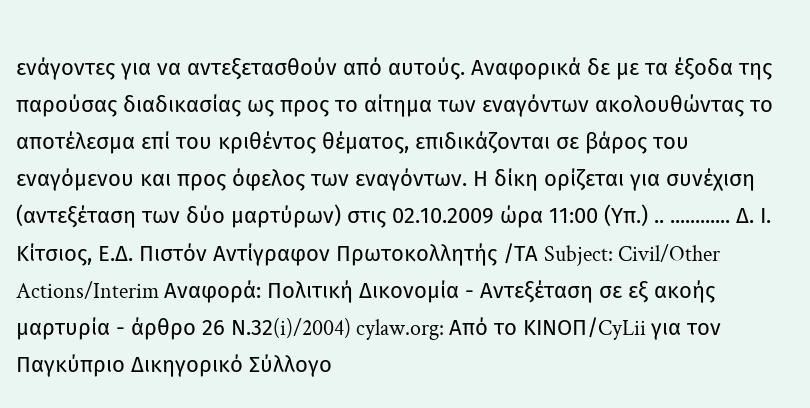ενάγοντες για να αντεξετασθούν από αυτούς. Αναφορικά δε με τα έξοδα της παρούσας διαδικασίας ως προς το αίτημα των εναγόντων ακολουθώντας το αποτέλεσμα επί του κριθέντος θέματος, επιδικάζονται σε βάρος του εναγόμενου και προς όφελος των εναγόντων. Η δίκη ορίζεται για συνέχιση (αντεξέταση των δύο μαρτύρων) στις 02.10.2009 ώρα 11:00 (Υπ.) .. ............ Δ. Ι. Κίτσιος, Ε.Δ. Πιστόν Αντίγραφον Πρωτοκολλητής /ΤΑ Subject: Civil/Other Actions/Interim Αναφορά: Πολιτική Δικονομία - Αντεξέταση σε εξ ακοής μαρτυρία - άρθρο 26 Ν.32(i)/2004) cylaw.org: Από το ΚΙΝOΠ/CyLii για τον Παγκύπριο Δικηγορικό Σύλλογο